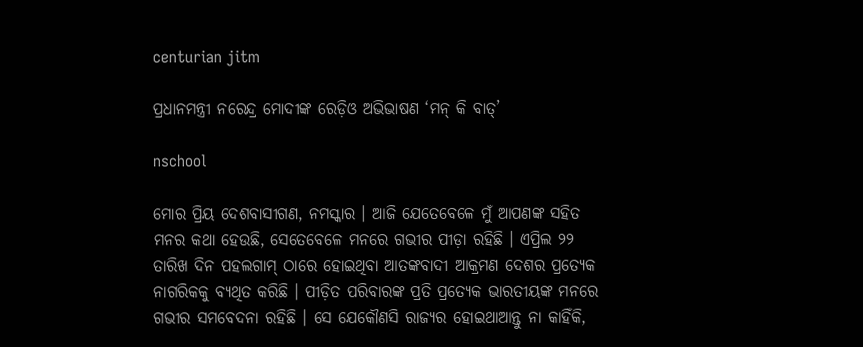centurian jitm

ପ୍ରଧାନମନ୍ତ୍ରୀ ନରେନ୍ଦ୍ର ମୋଦୀଙ୍କ ରେଡ଼ିଓ ଅଭିଭାଷଣ ‘ମନ୍ କି ବାତ୍’

nschool

ମୋର ପ୍ରିୟ ଦେଶବାସୀଗଣ, ନମସ୍କାର । ଆଜି ଯେତେବେଳେ ମୁଁ ଆପଣଙ୍କ ସହିତ ମନର କଥା ହେଉଛି, ସେତେବେଳେ ମନରେ ଗଭୀର ପୀଡ଼ା ରହିଛି । ଏପ୍ରିଲ ୨୨ ତାରିଖ ଦିନ ପହଲଗାମ୍ ଠାରେ ହୋଇଥିବା ଆତଙ୍କବାଦୀ ଆକ୍ରମଣ ଦେଶର ପ୍ରତ୍ୟେକ ନାଗରିକକୁ ବ୍ୟଥିତ କରିଛି । ପୀଡ଼ିତ ପରିବାରଙ୍କ ପ୍ରତି ପ୍ରତ୍ୟେକ ଭାରତୀୟଙ୍କ ମନରେ ଗଭୀର ସମବେଦନା ରହିଛି । ସେ ଯେକୌଣସି ରାଜ୍ୟର ହୋଇଥାଆନ୍ତୁ ନା କାହିଁକି,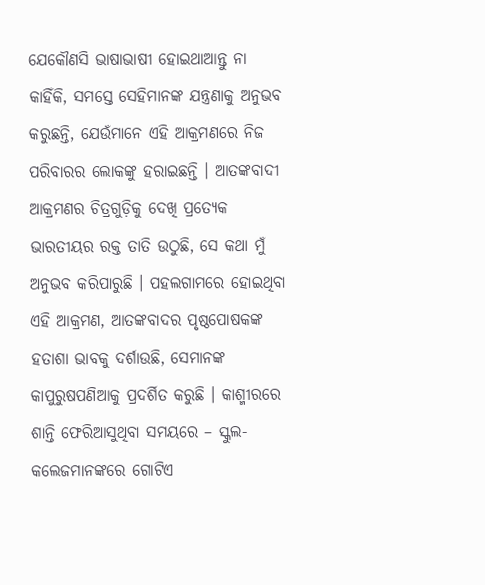ଯେକୌଣସି ଭାଷାଭାଷୀ ହୋଇଥାଆନ୍ତୁ ନା କାହିଁକି, ସମସ୍ତେ ସେହିମାନଙ୍କ ଯନ୍ତ୍ରଣାକୁ ଅନୁଭବ କରୁଛନ୍ତି, ଯେଉଁମାନେ ଏହି ଆକ୍ରମଣରେ ନିଜ ପରିବାରର ଲୋକଙ୍କୁ ହରାଇଛନ୍ତି । ଆତଙ୍କବାଦୀ ଆକ୍ରମଣର ଚିତ୍ରଗୁଡ଼ିକୁ ଦେଖି ପ୍ରତ୍ୟେକ ଭାରତୀୟର ରକ୍ତ ତାତି ଉଠୁଛି, ସେ କଥା ମୁଁ ଅନୁଭବ କରିପାରୁଛି । ପହଲଗାମରେ ହୋଇଥିବା ଏହି ଆକ୍ରମଣ, ଆତଙ୍କବାଦର ପୃଷ୍ଠପୋଷକଙ୍କ ହତାଶା ଭାବକୁ ଦର୍ଶାଉଛି, ସେମାନଙ୍କ କାପୁରୁଷପଣିଆକୁ ପ୍ରଦର୍ଶିତ କରୁଛି । କାଶ୍ମୀରରେ ଶାନ୍ତି ଫେରିଆସୁଥିବା ସମୟରେ – ସ୍କୁଲ-କଲେଜମାନଙ୍କରେ ଗୋଟିଏ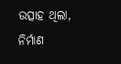ଉତ୍ସାହ ଥିଲା, ନିର୍ମାଣ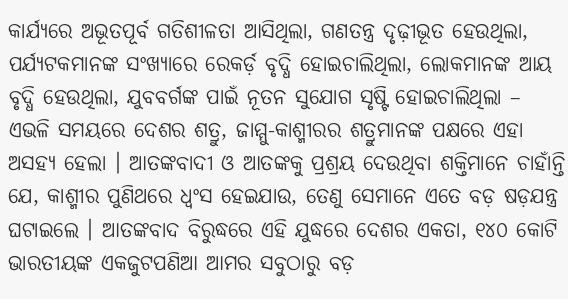କାର୍ଯ୍ୟରେ ଅଭୂତପୂର୍ବ ଗତିଶୀଳତା ଆସିଥିଲା, ଗଣତନ୍ତ୍ର ଦୃଢ଼ୀଭୂତ ହେଉଥିଲା, ପର୍ଯ୍ୟଟକମାନଙ୍କ ସଂଖ୍ୟାରେ ରେକର୍ଡ଼ ବୃଦ୍ଧି ହୋଇଚାଲିଥିଲା, ଲୋକମାନଙ୍କ ଆୟ ବୃଦ୍ଧି ହେଉଥିଲା, ଯୁବବର୍ଗଙ୍କ ପାଇଁ ନୂତନ ସୁଯୋଗ ସୃଷ୍ଟି ହୋଇଚାଲିଥିଲା – ଏଭଳି ସମୟରେ ଦେଶର ଶତ୍ରୁ, ଜାମ୍ମୁ-କାଶ୍ମୀରର ଶତ୍ରୁମାନଙ୍କ ପକ୍ଷରେ ଏହା ଅସହ୍ୟ ହେଲା । ଆତଙ୍କବାଦୀ ଓ ଆତଙ୍କକୁ ପ୍ରଶ୍ରୟ ଦେଉଥିବା ଶକ୍ତିମାନେ ଚାହାଁନ୍ତି ଯେ, କାଶ୍ମୀର ପୁଣିଥରେ ଧ୍ୱଂସ ହେଇଯାଉ, ତେଣୁ ସେମାନେ ଏତେ ବଡ଼ ଷଡ଼ଯନ୍ତ୍ର ଘଟାଇଲେ । ଆତଙ୍କବାଦ ବିରୁଦ୍ଧରେ ଏହି ଯୁଦ୍ଧରେ ଦେଶର ଏକତା, ୧୪୦ କୋଟି ଭାରତୀୟଙ୍କ ଏକଜୁଟପଣିଆ ଆମର ସବୁଠାରୁ ବଡ଼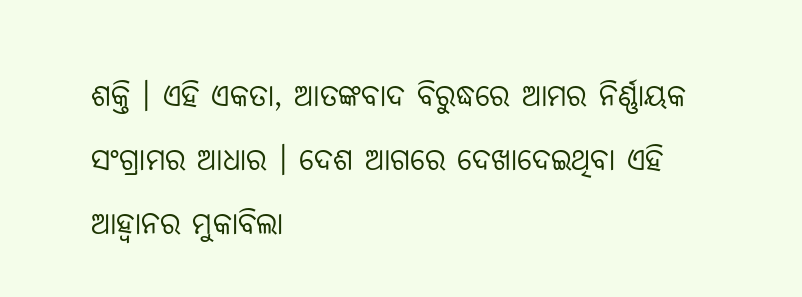ଶକ୍ତି । ଏହି ଏକତା, ଆତଙ୍କବାଦ ବିରୁଦ୍ଧରେ ଆମର ନିର୍ଣ୍ଣାୟକ ସଂଗ୍ରାମର ଆଧାର । ଦେଶ ଆଗରେ ଦେଖାଦେଇଥିବା ଏହି ଆହ୍ୱାନର ମୁକାବିଲା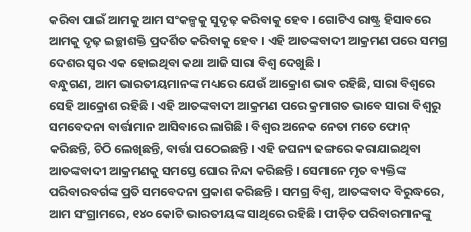କରିବା ପାଇଁ ଆମକୁ ଆମ ସଂକଳ୍ପକୁ ସୁଦୃଢ଼ କରିବାକୁ ହେବ । ଗୋଟିଏ ରାଷ୍ଟ୍ର ହିସାବରେ ଆମକୁ ଦୃଢ଼ ଇଚ୍ଛାଶକ୍ତି ପ୍ରଦର୍ଶିତ କରିବାକୁ ହେବ । ଏହି ଆତଙ୍କବାଦୀ ଆକ୍ରମଣ ପରେ ସମଗ୍ର ଦେଶର ସ୍ୱର ଏକ ହୋଇଥିବା କଥା ଆଜି ସାରା ବିଶ୍ୱ ଦେଖୁଛି ।
ବନ୍ଧୁଗଣ, ଆମ ଭାରତୀୟମାନଙ୍କ ମଧ୍ୟରେ ଯେଉଁ ଆକ୍ରୋଶ ଭାବ ରହିଛି, ସାରା ବିଶ୍ୱରେ ସେହି ଆକ୍ରୋଶ ରହିଛି । ଏହି ଆତଙ୍କବାଦୀ ଆକ୍ରମଣ ପରେ କ୍ରମାଗତ ଭାବେ ସାରା ବିଶ୍ୱରୁ ସମବେଦନା ବାର୍ତ୍ତାମାନ ଆସିବାରେ ଲାଗିଛି । ବିଶ୍ୱର ଅନେକ ନେତା ମତେ ଫୋନ୍ କରିଛନ୍ତି, ଚିଠି ଲେଖିଛନ୍ତି, ବାର୍ତ୍ତା ପଠେଇଛନ୍ତି । ଏହି ଜଘନ୍ୟ ଢଙ୍ଗରେ କରାଯାଇଥିବା ଆତଙ୍କବାଦୀ ଆକ୍ରମଣକୁ ସମସ୍ତେ ଘୋର ନିନ୍ଦା କରିଛନ୍ତି । ସେମାନେ ମୃତ ବ୍ୟକ୍ତିଙ୍କ ପରିବାରବର୍ଗଙ୍କ ପ୍ରତି ସମବେଦନା ପ୍ରକାଶ କରିଛନ୍ତି । ସମଗ୍ର ବିଶ୍ୱ, ଆତଙ୍କବାଦ ବିରୁଦ୍ଧରେ, ଆମ ସଂଗ୍ରାମରେ, ୧୪୦ କୋଟି ଭାରତୀୟଙ୍କ ସାଥିରେ ରହିଛି । ପୀଡ଼ିତ ପରିବାରମାନଙ୍କୁ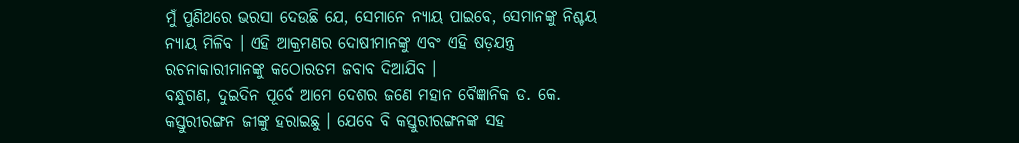ମୁଁ ପୁଣିଥରେ ଭରସା ଦେଉଛି ଯେ, ସେମାନେ ନ୍ୟାୟ ପାଇବେ, ସେମାନଙ୍କୁ ନିଶ୍ଚୟ ନ୍ୟାୟ ମିଳିବ । ଏହି ଆକ୍ରମଣର ଦୋଷୀମାନଙ୍କୁ ଏବଂ ଏହି ଷଡ଼ଯନ୍ତ୍ର ରଚନାକାରୀମାନଙ୍କୁ କଠୋରତମ ଜବାବ ଦିଆଯିବ ।
ବନ୍ଧୁଗଣ, ଦୁଇଦିନ ପୂର୍ବେ ଆମେ ଦେଶର ଜଣେ ମହାନ ବୈଜ୍ଞାନିକ ଡ. କେ. କସ୍ତୁରୀରଙ୍ଗନ ଜୀଙ୍କୁ ହରାଇଛୁ । ଯେବେ ବି କସ୍ତୁରୀରଙ୍ଗନଙ୍କ ସହ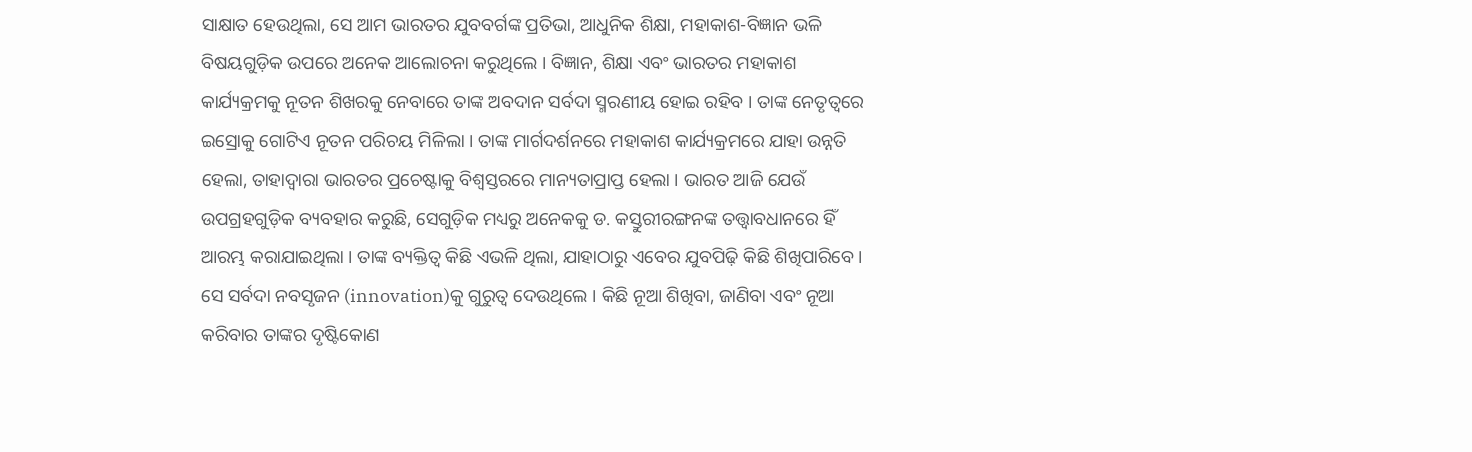ସାକ୍ଷାତ ହେଉଥିଲା, ସେ ଆମ ଭାରତର ଯୁବବର୍ଗଙ୍କ ପ୍ରତିଭା, ଆଧୁନିକ ଶିକ୍ଷା, ମହାକାଶ-ବିଜ୍ଞାନ ଭଳି ବିଷୟଗୁଡ଼ିକ ଉପରେ ଅନେକ ଆଲୋଚନା କରୁଥିଲେ । ବିଜ୍ଞାନ, ଶିକ୍ଷା ଏବଂ ଭାରତର ମହାକାଶ କାର୍ଯ୍ୟକ୍ରମକୁ ନୂତନ ଶିଖରକୁ ନେବାରେ ତାଙ୍କ ଅବଦାନ ସର୍ବଦା ସ୍ମରଣୀୟ ହୋଇ ରହିବ । ତାଙ୍କ ନେତୃତ୍ୱରେ ଇସ୍ରୋକୁ ଗୋଟିଏ ନୂତନ ପରିଚୟ ମିଳିଲା । ତାଙ୍କ ମାର୍ଗଦର୍ଶନରେ ମହାକାଶ କାର୍ଯ୍ୟକ୍ରମରେ ଯାହା ଉନ୍ନତି ହେଲା, ତାହାଦ୍ୱାରା ଭାରତର ପ୍ରଚେଷ୍ଟାକୁ ବିଶ୍ୱସ୍ତରରେ ମାନ୍ୟତାପ୍ରାପ୍ତ ହେଲା । ଭାରତ ଆଜି ଯେଉଁ ଉପଗ୍ରହଗୁଡ଼ିକ ବ୍ୟବହାର କରୁଛି, ସେଗୁଡ଼ିକ ମଧ୍ୟରୁ ଅନେକକୁ ଡ. କସ୍ତୁରୀରଙ୍ଗନଙ୍କ ତତ୍ତ୍ୱାବଧାନରେ ହିଁ ଆରମ୍ଭ କରାଯାଇଥିଲା । ତାଙ୍କ ବ୍ୟକ୍ତିତ୍ୱ କିଛି ଏଭଳି ଥିଲା, ଯାହାଠାରୁ ଏବେର ଯୁବପିଢ଼ି କିଛି ଶିଖିପାରିବେ । ସେ ସର୍ବଦା ନବସୃଜନ (innovation)କୁ ଗୁରୁତ୍ୱ ଦେଉଥିଲେ । କିଛି ନୂଆ ଶିଖିବା, ଜାଣିବା ଏବଂ ନୂଆ କରିବାର ତାଙ୍କର ଦୃଷ୍ଟିକୋଣ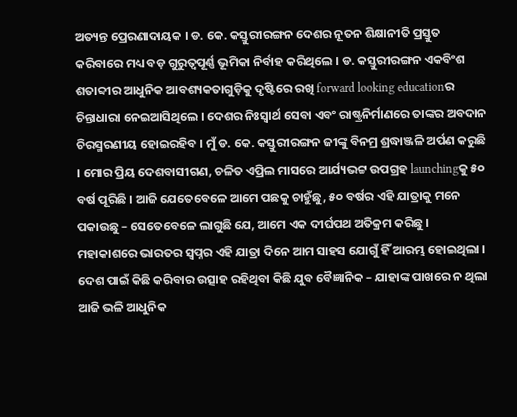ଅତ୍ୟନ୍ତ ପ୍ରେରଣାଦାୟକ । ଡ. କେ. କସ୍ତୁରୀରଙ୍ଗନ ଦେଶର ନୂତନ ଶିକ୍ଷାନୀତି ପ୍ରସ୍ତୁତ କରିବାରେ ମଧ୍ୟ ବଡ଼ ଗୁରୁତ୍ୱପୂର୍ଣ୍ଣ ଭୂମିକା ନିର୍ବାହ କରିଥିଲେ । ଡ. କସ୍ତୁରୀରଙ୍ଗନ ଏକବିଂଶ ଶତାବ୍ଦୀର ଆଧୁନିକ ଆବଶ୍ୟକତାଗୁଡ଼ିକୁ ଦୃଷ୍ଟିରେ ରଖି forward looking educationର ଚିନ୍ତାଧାରା ନେଇଆସିଥିଲେ । ଦେଶର ନିଃସ୍ୱାର୍ଥ ସେବା ଏବଂ ରାଷ୍ଟ୍ରନିର୍ମାଣରେ ତାଙ୍କର ଅବଦାନ ଚିରସ୍ମରଣୀୟ ହୋଇରହିବ । ମୁଁ ଡ. କେ. କସ୍ତୁରୀରଙ୍ଗନ ଜୀଙ୍କୁ ବିନମ୍ର ଶ୍ରଦ୍ଧାଞ୍ଜଳି ଅର୍ପଣ କରୁଛି । ମୋର ପ୍ରିୟ ଦେଶବାସୀଗଣ, ଚଳିତ ଏପ୍ରିଲ ମାସରେ ଆର୍ଯ୍ୟଭଟ୍ଟ ଉପଗ୍ରହ launchingକୁ ୫୦ ବର୍ଷ ପୂରିଛି । ଆଜି ଯେତେବେଳେ ଆମେ ପଛକୁ ଚାହୁଁଛୁ, ୫୦ ବର୍ଷର ଏହି ଯାତ୍ରାକୁ ମନେ ପକାଉଛୁ – ସେତେବେଳେ ଲାଗୁଛି ଯେ, ଆମେ ଏକ ଦୀର୍ଘପଥ ଅତିକ୍ରମ କରିଛୁ । ମହାକାଶରେ ଭାରତର ସ୍ୱପ୍ନର ଏହି ଯାତ୍ରା ଦିନେ ଆମ ସାହସ ଯୋଗୁଁ ହିଁ ଆରମ୍ଭ ହୋଇଥିଲା । ଦେଶ ପାଇଁ କିଛି କରିବାର ଉତ୍ସାହ ରହିଥିବା କିଛି ଯୁବ ବୈଜ୍ଞାନିକ – ଯାହାଙ୍କ ପାଖରେ ନ ଥିଲା ଆଜି ଭଳି ଆଧୁନିକ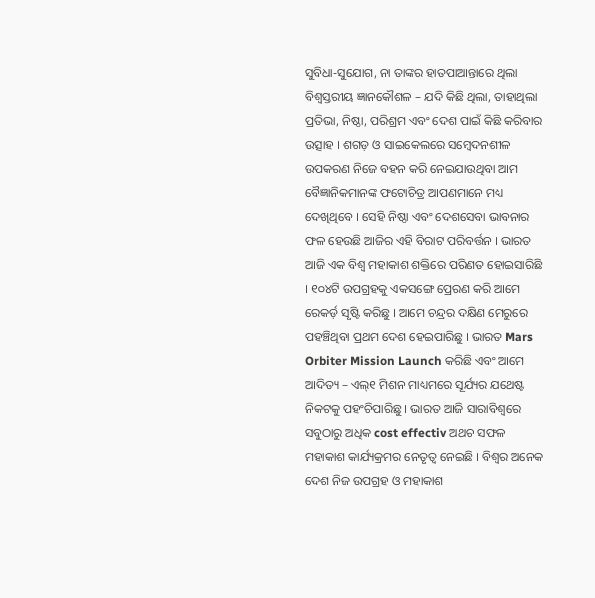ସୁବିଧା-ସୁଯୋଗ, ନା ତାଙ୍କର ହାତପାଆନ୍ତାରେ ଥିଲା ବିଶ୍ୱସ୍ତରୀୟ ଜ୍ଞାନକୌଶଳ – ଯଦି କିଛି ଥିଲା, ତାହାଥିଲା ପ୍ରତିଭା, ନିଷ୍ଠା, ପରିଶ୍ରମ ଏବଂ ଦେଶ ପାଇଁ କିଛି କରିବାର ଉତ୍ସାହ । ଶଗଡ଼ ଓ ସାଇକେଲରେ ସମ୍ବେଦନଶୀଳ ଉପକରଣ ନିଜେ ବହନ କରି ନେଇଯାଉଥିବା ଆମ ବୈଜ୍ଞାନିକମାନଙ୍କ ଫଟୋଚିତ୍ର ଆପଣମାନେ ମଧ୍ୟ ଦେଖିଥିବେ । ସେହି ନିଷ୍ଠା ଏବଂ ଦେଶସେବା ଭାବନାର ଫଳ ହେଉଛି ଆଜିର ଏହି ବିରାଟ ପରିବର୍ତ୍ତନ । ଭାରତ ଆଜି ଏକ ବିଶ୍ୱ ମହାକାଶ ଶକ୍ତିରେ ପରିଣତ ହୋଇସାରିଛି । ୧୦୪ଟି ଉପଗ୍ରହକୁ ଏକସଙ୍ଗେ ପ୍ରେରଣ କରି ଆମେ ରେକର୍ଡ଼ ସୃଷ୍ଟି କରିଛୁ । ଆମେ ଚନ୍ଦ୍ରର ଦକ୍ଷିଣ ମେରୁରେ ପହଞ୍ଚିଥିବା ପ୍ରଥମ ଦେଶ ହେଇପାରିଛୁ । ଭାରତ Mars Orbiter Mission Launch କରିଛି ଏବଂ ଆମେ ଆଦିତ୍ୟ – ଏଲ୍୧ ମିଶନ ମାଧ୍ୟମରେ ସୂର୍ଯ୍ୟର ଯଥେଷ୍ଟ ନିକଟକୁ ପହଂଚିପାରିଛୁ । ଭାରତ ଆଜି ସାରାବିଶ୍ୱରେ ସବୁଠାରୁ ଅଧିକ cost effectiv ଅଥଚ ସଫଳ ମହାକାଶ କାର୍ଯ୍ୟକ୍ରମର ନେତୃତ୍ୱ ନେଇଛି । ବିଶ୍ୱର ଅନେକ ଦେଶ ନିଜ ଉପଗ୍ରହ ଓ ମହାକାଶ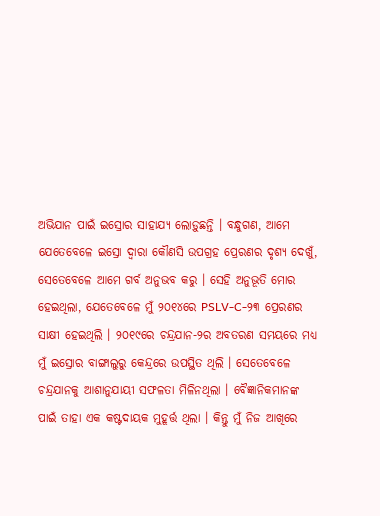ଅଭିଯାନ ପାଇଁ ଇସ୍ରୋର ସାହାଯ୍ୟ ଲୋଡ଼ୁଛନ୍ତି । ବନ୍ଧୁଗଣ, ଆମେ ଯେତେବେଳେ ଇସ୍ରୋ ଦ୍ୱାରା କୌଣସି ଉପଗ୍ରହ ପ୍ରେରଣର ଦୃଶ୍ୟ ଦେଖୁଁ, ସେତେବେଳେ ଆମେ ଗର୍ବ ଅନୁଭବ କରୁ । ସେହି ଅନୁଭୂତି ମୋର ହେଇଥିଲା, ଯେତେବେଳେ ମୁଁ ୨୦୧୪ରେ PSLV-C-୨୩ ପ୍ରେରଣର ସାକ୍ଷୀ ହେଇଥିଲି । ୨୦୧୯ରେ ଚନ୍ଦ୍ରଯାନ-୨ର ଅବତରଣ ସମୟରେ ମଧ୍ୟ ମୁଁ ଇସ୍ରୋର ବାଙ୍ଗାଲୁରୁ କେନ୍ଦ୍ରରେ ଉପସ୍ଥିତ ଥିଲି । ସେତେବେଳେ ଚନ୍ଦ୍ରଯାନକୁ ଆଶାନୁଯାୟୀ ସଫଳତା ମିଳିନଥିଲା । ବୈଜ୍ଞାନିକମାନଙ୍କ ପାଇଁ ତାହା ଏକ କଷ୍ଟଦାୟକ ମୁହୂର୍ତ୍ତ ଥିଲା । କିନ୍ତୁ ମୁଁ ନିଜ ଆଖିରେ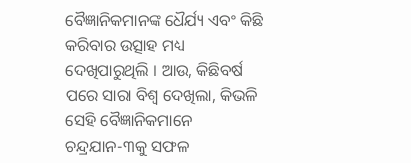ବୈଜ୍ଞାନିକମାନଙ୍କ ଧୈର୍ଯ୍ୟ ଏବଂ କିଛି କରିବାର ଉତ୍ସାହ ମଧ୍ୟ ଦେଖିପାରୁଥିଲି । ଆଉ, କିଛିବର୍ଷ ପରେ ସାରା ବିଶ୍ୱ ଦେଖିଲା, କିଭଳି ସେହି ବୈଜ୍ଞାନିକମାନେ ଚନ୍ଦ୍ରଯାନ-୩କୁ ସଫଳ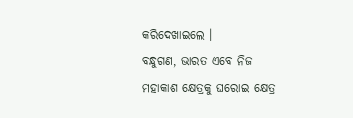କରିଦେଖାଇଲେ ।
ବନ୍ଧୁଗଣ, ଭାରତ ଏବେ ନିଜ ମହାକାଶ କ୍ଷେତ୍ରକୁ ଘରୋଇ କ୍ଷେତ୍ର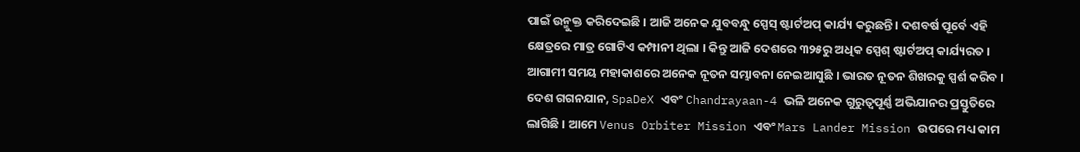ପାଇଁ ଉନ୍ମୁକ୍ତ କରିଦେଇଛି । ଆଜି ଅନେକ ଯୁବବନ୍ଧୁ ସ୍ପେସ୍ ଷ୍ଟାର୍ଟଅପ୍ କାର୍ଯ୍ୟ କରୁଛନ୍ତି । ଦଶବର୍ଷ ପୂର୍ବେ ଏହି କ୍ଷେତ୍ରରେ ମାତ୍ର ଗୋଟିଏ କମ୍ପାନୀ ଥିଲା । କିନ୍ତୁ ଆଜି ଦେଶରେ ୩୨୫ରୁ ଅଧିକ ସ୍ପେଶ୍ ଷ୍ଟାର୍ଟଅପ୍ କାର୍ଯ୍ୟରତ । ଆଗାମୀ ସମୟ ମହାକାଶରେ ଅନେକ ନୂତନ ସମ୍ଭାବନା ନେଇଆସୁଛି । ଭାରତ ନୂତନ ଶିଖରକୁ ସ୍ପର୍ଶ କରିବ । ଦେଶ ଗଗନଯାନ, SpaDeX ଏବଂ Chandrayaan-4 ଭଳି ଅନେକ ଗୁରୁତ୍ୱପୂର୍ଣ୍ଣ ଅଭିଯାନର ପ୍ରସ୍ତୁତିରେ ଲାଗିଛି । ଆମେ Venus Orbiter Mission ଏବଂ Mars Lander Mission ଉପରେ ମଧ୍ୟ କାମ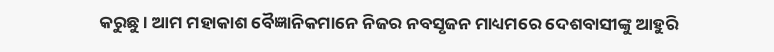କରୁଛୁ । ଆମ ମହାକାଶ ବୈଜ୍ଞାନିକମାନେ ନିଜର ନବସୃଜନ ମାଧ୍ୟମରେ ଦେଶବାସୀଙ୍କୁ ଆହୁରି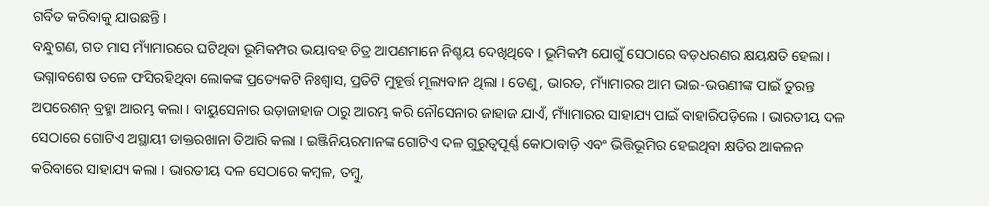ଗର୍ବିତ କରିବାକୁ ଯାଉଛନ୍ତି ।
ବନ୍ଧୁଗଣ, ଗତ ମାସ ମ୍ୟାଁମାରରେ ଘଟିଥିବା ଭୂମିକମ୍ପର ଭୟାବହ ଚିତ୍ର ଆପଣମାନେ ନିଶ୍ଚୟ ଦେଖିଥିବେ । ଭୂମିକମ୍ପ ଯୋଗୁଁ ସେଠାରେ ବଡ଼ଧରଣର କ୍ଷୟକ୍ଷତି ହେଲା । ଭଗ୍ନାବଶେଷ ତଳେ ଫସିରହିଥିବା ଲୋକଙ୍କ ପ୍ରତ୍ୟେକଟି ନିଃଶ୍ୱାସ, ପ୍ରତିଟି ମୁହୂର୍ତ୍ତ ମୂଲ୍ୟବାନ ଥିଲା । ତେଣୁ, ଭାରତ, ମ୍ୟାଁମାରର ଆମ ଭାଇ-ଭଉଣୀଙ୍କ ପାଇଁ ତୁରନ୍ତ ଅପରେଶନ୍ ବ୍ରହ୍ମା ଆରମ୍ଭ କଲା । ବାୟୁସେନାର ଉଡ଼ାଜାହାଜ ଠାରୁ ଆରମ୍ଭ କରି ନୌସେନାର ଜାହାଜ ଯାଏଁ, ମ୍ୟାଁମାରର ସାହାଯ୍ୟ ପାଇଁ ବାହାରିପଡ଼ିଲେ । ଭାରତୀୟ ଦଳ ସେଠାରେ ଗୋଟିଏ ଅସ୍ଥାୟୀ ଡାକ୍ତରଖାନା ତିଆରି କଲା । ଇଞ୍ଜିନିୟରମାନଙ୍କ ଗୋଟିଏ ଦଳ ଗୁରୁତ୍ୱପୂର୍ଣ୍ଣ କୋଠାବାଡ଼ି ଏବଂ ଭିତ୍ତିଭୂମିର ହେଇଥିବା କ୍ଷତିର ଆକଳନ କରିବାରେ ସାହାଯ୍ୟ କଲା । ଭାରତୀୟ ଦଳ ସେଠାରେ କମ୍ବଳ, ତମ୍ବୁ,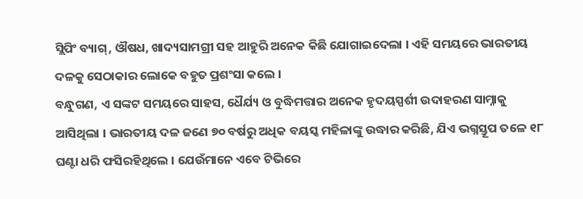ସ୍ଲିପିଂ ବ୍ୟାଗ୍, ଔଷଧ, ଖାଦ୍ୟସାମଗ୍ରୀ ସହ ଆହୁରି ଅନେକ କିଛି ଯୋଗାଇଦେଲା । ଏହି ସମୟରେ ଭାରତୀୟ ଦଳକୁ ସେଠାକାର ଲୋକେ ବହୁତ ପ୍ରଶଂସା କଲେ ।
ବନ୍ଧୁଗଣ, ଏ ସଙ୍କଟ ସମୟରେ ସାହସ, ଧୈର୍ଯ୍ୟ ଓ ବୁଦ୍ଧିମତ୍ତାର ଅନେକ ହୃଦୟସ୍ପର୍ଶୀ ଉଦାହରଣ ସାମ୍ନାକୁ ଆସିଥିଲା । ଭାରତୀୟ ଦଳ ଜଣେ ୭୦ ବର୍ଷରୁ ଅଧିକ ବୟସ୍କ ମହିଳାଙ୍କୁ ଉଦ୍ଧାର କରିଛି, ଯିଏ ଭଗ୍ନସ୍ତୂପ ତଳେ ୧୮ ଘଣ୍ଟା ଧରି ଫସିରହିଥିଲେ । ଯେଉଁମାନେ ଏବେ ଟିଭିରେ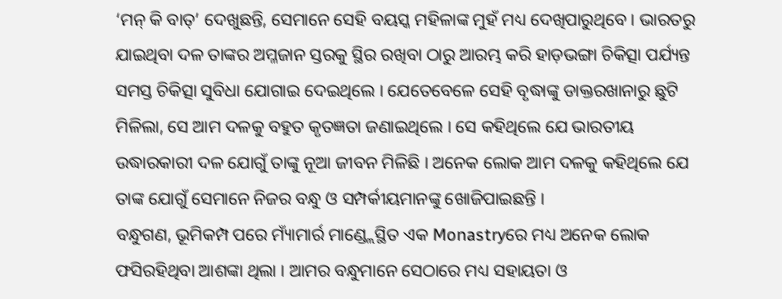‘ମନ୍ କି ବାତ୍’ ଦେଖୁଛନ୍ତି, ସେମାନେ ସେହି ବୟସ୍କ ମହିଳାଙ୍କ ମୁହଁ ମଧ୍ୟ ଦେଖିପାରୁଥିବେ । ଭାରତରୁ ଯାଇଥିବା ଦଳ ତାଙ୍କର ଅମ୍ଳଜାନ ସ୍ତରକୁ ସ୍ଥିର ରଖିବା ଠାରୁ ଆରମ୍ଭ କରି ହାଡ଼ଭଙ୍ଗା ଚିକିତ୍ସା ପର୍ଯ୍ୟନ୍ତ ସମସ୍ତ ଚିକିତ୍ସା ସୁବିଧା ଯୋଗାଇ ଦେଇଥିଲେ । ଯେତେବେଳେ ସେହି ବୃଦ୍ଧାଙ୍କୁ ଡାକ୍ତରଖାନାରୁ ଛୁଟି ମିଳିଲା, ସେ ଆମ ଦଳକୁ ବହୁତ କୃତଜ୍ଞତା ଜଣାଇଥିଲେ । ସେ କହିଥିଲେ ଯେ ଭାରତୀୟ ଉଦ୍ଧାରକାରୀ ଦଳ ଯୋଗୁଁ ତାଙ୍କୁ ନୂଆ ଜୀବନ ମିଳିଛି । ଅନେକ ଲୋକ ଆମ ଦଳକୁ କହିଥିଲେ ଯେ ତାଙ୍କ ଯୋଗୁଁ ସେମାନେ ନିଜର ବନ୍ଧୁ ଓ ସମ୍ପର୍କୀୟମାନଙ୍କୁ ଖୋଜିପାଇଛନ୍ତି ।
ବନ୍ଧୁଗଣ, ଭୂମିକମ୍ପ ପରେ ମ୍ୟାଁମାର୍ର ମାଣ୍ଡ୍ଲେସ୍ଥିତ ଏକ Monastryରେ ମଧ୍ୟ ଅନେକ ଲୋକ ଫସିରହିଥିବା ଆଶଙ୍କା ଥିଲା । ଆମର ବନ୍ଧୁମାନେ ସେଠାରେ ମଧ୍ୟ ସହାୟତା ଓ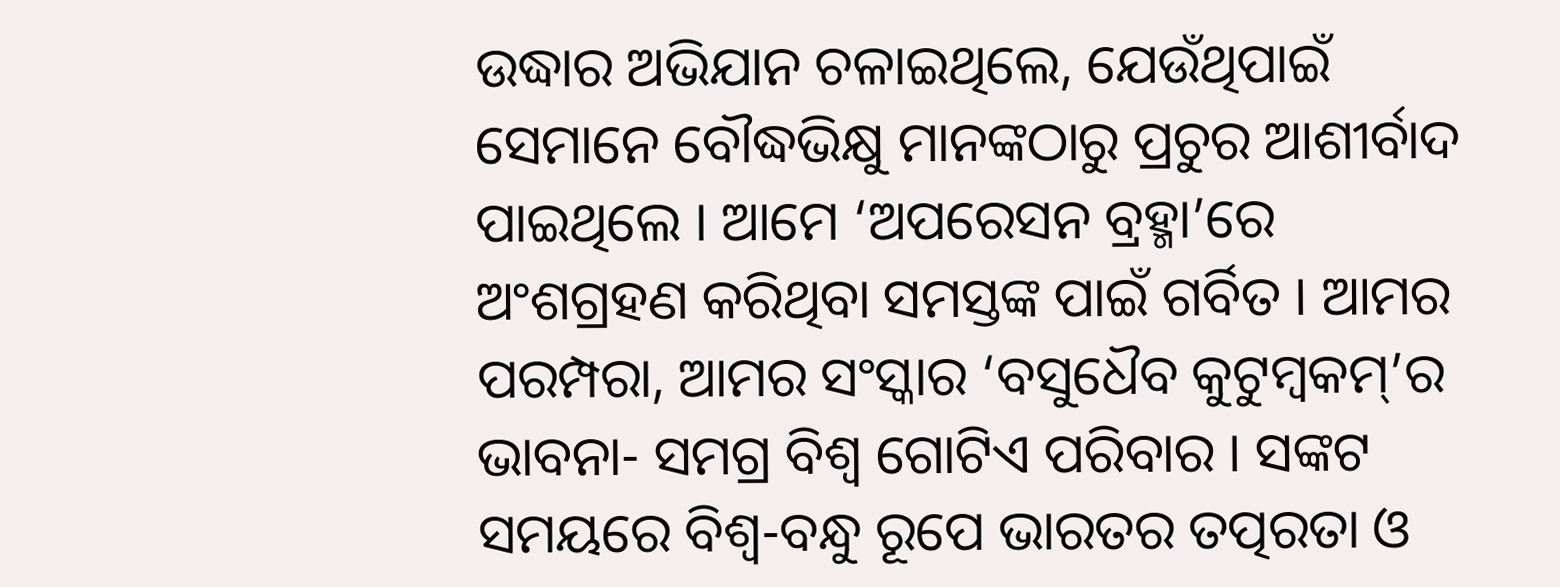ଉଦ୍ଧାର ଅଭିଯାନ ଚଳାଇଥିଲେ, ଯେଉଁଥିପାଇଁ ସେମାନେ ବୌଦ୍ଧଭିକ୍ଷୁ ମାନଙ୍କଠାରୁ ପ୍ରଚୁର ଆଶୀର୍ବାଦ ପାଇଥିଲେ । ଆମେ ‘ଅପରେସନ ବ୍ରହ୍ମା’ରେ ଅଂଶଗ୍ରହଣ କରିଥିବା ସମସ୍ତଙ୍କ ପାଇଁ ଗର୍ବିତ । ଆମର ପରମ୍ପରା, ଆମର ସଂସ୍କାର ‘ବସୁଧୈବ କୁଟୁମ୍ବକମ୍’ର ଭାବନା- ସମଗ୍ର ବିଶ୍ୱ ଗୋଟିଏ ପରିବାର । ସଙ୍କଟ ସମୟରେ ବିଶ୍ୱ-ବନ୍ଧୁ ରୂପେ ଭାରତର ତତ୍ପରତା ଓ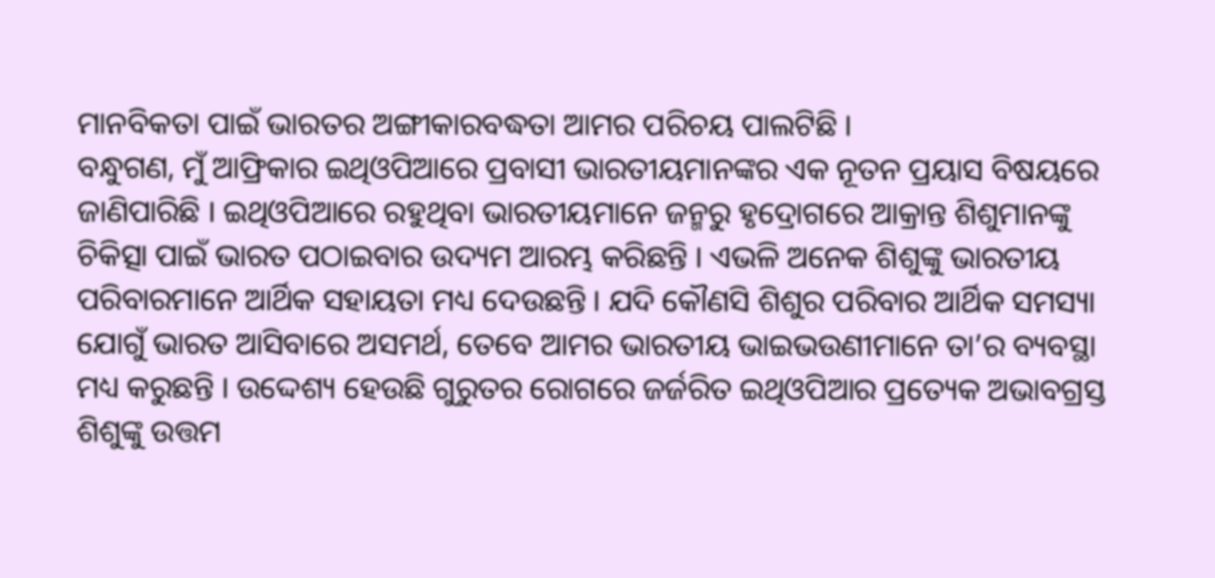ମାନବିକତା ପାଇଁ ଭାରତର ଅଙ୍ଗୀକାରବଦ୍ଧତା ଆମର ପରିଚୟ ପାଲଟିଛି ।
ବନ୍ଧୁଗଣ, ମୁଁ ଆଫ୍ରିକାର ଇଥିଓପିଆରେ ପ୍ରବାସୀ ଭାରତୀୟମାନଙ୍କର ଏକ ନୂତନ ପ୍ରୟାସ ବିଷୟରେ ଜାଣିପାରିଛି । ଇଥିଓପିଆରେ ରହୁଥିବା ଭାରତୀୟମାନେ ଜନ୍ମରୁ ହୃଦ୍ରୋଗରେ ଆକ୍ରାନ୍ତ ଶିଶୁମାନଙ୍କୁ ଚିକିତ୍ସା ପାଇଁ ଭାରତ ପଠାଇବାର ଉଦ୍ୟମ ଆରମ୍ଭ କରିଛନ୍ତି । ଏଭଳି ଅନେକ ଶିଶୁଙ୍କୁ ଭାରତୀୟ ପରିବାରମାନେ ଆର୍ଥିକ ସହାୟତା ମଧ୍ୟ ଦେଉଛନ୍ତି । ଯଦି କୌଣସି ଶିଶୁର ପରିବାର ଆର୍ଥିକ ସମସ୍ୟା ଯୋଗୁଁ ଭାରତ ଆସିବାରେ ଅସମର୍ଥ, ତେବେ ଆମର ଭାରତୀୟ ଭାଇଭଉଣୀମାନେ ତା’ର ବ୍ୟବସ୍ଥା ମଧ୍ୟ କରୁଛନ୍ତି । ଉଦ୍ଦେଶ୍ୟ ହେଉଛି ଗୁରୁତର ରୋଗରେ ଜର୍ଜରିତ ଇଥିଓପିଆର ପ୍ରତ୍ୟେକ ଅଭାବଗ୍ରସ୍ତ ଶିଶୁଙ୍କୁ ଉତ୍ତମ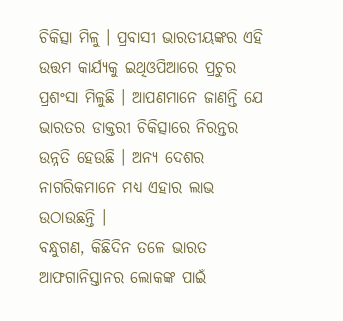ଚିକିତ୍ସା ମିଳୁ । ପ୍ରବାସୀ ଭାରତୀୟଙ୍କର ଏହି ଉତ୍ତମ କାର୍ଯ୍ୟକୁ ଇଥିଓପିଆରେ ପ୍ରଚୁର ପ୍ରଶଂସା ମିଳୁଛି । ଆପଣମାନେ ଜାଣନ୍ତି ଯେ ଭାରତର ଡାକ୍ତରୀ ଚିକିତ୍ସାରେ ନିରନ୍ତର ଉନ୍ନତି ହେଉଛି । ଅନ୍ୟ ଦେଶର ନାଗରିକମାନେ ମଧ୍ୟ ଏହାର ଲାଭ ଉଠାଉଛନ୍ତି ।
ବନ୍ଧୁଗଣ, କିଛିଦିନ ତଳେ ଭାରତ ଆଫଗାନିସ୍ତାନର ଲୋକଙ୍କ ପାଇଁ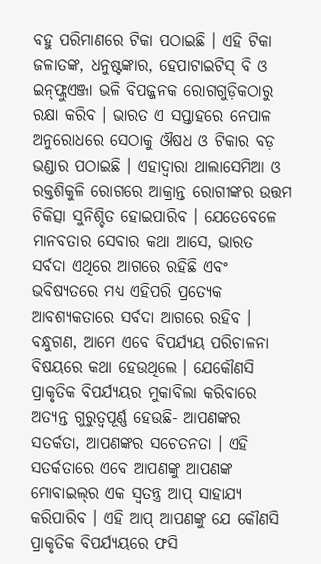ବହୁ ପରିମାଣରେ ଟିକା ପଠାଇଛି । ଏହି ଟିକା ଜଳାତଙ୍କ, ଧନୁଷ୍ଟଙ୍କାର, ହେପାଟାଇଟିସ୍ ବି ଓ ଇନ୍‌ଫ୍ଲୁଏଞ୍ଜା ଭଳି ବିପଜ୍ଜନକ ରୋଗଗୁଡ଼ିକଠାରୁ ରକ୍ଷା କରିବ । ଭାରତ ଏ ସପ୍ତାହରେ ନେପାଳ ଅନୁରୋଧରେ ସେଠାକୁ ଔଷଧ ଓ ଟିକାର ବଡ଼ ଭଣ୍ଡାର ପଠାଇଛି । ଏହାଦ୍ୱାରା ଥାଲାସେମିଆ ଓ ରକ୍ତଶିକୁଳି ରୋଗରେ ଆକ୍ରାନ୍ତ ରୋଗୀଙ୍କର ଉତ୍ତମ ଚିକିତ୍ସା ସୁନିଶ୍ଚିତ ହୋଇପାରିବ । ଯେତେବେଳେ ମାନବତାର ସେବାର କଥା ଆସେ, ଭାରତ ସର୍ବଦା ଏଥିରେ ଆଗରେ ରହିଛି ଏବଂ ଭବିଷ୍ୟତରେ ମଧ୍ୟ ଏହିପରି ପ୍ରତ୍ୟେକ ଆବଶ୍ୟକତାରେ ସର୍ବଦା ଆଗରେ ରହିବ ।
ବନ୍ଧୁଗଣ, ଆମେ ଏବେ ବିପର୍ଯ୍ୟୟ ପରିଚାଳନା ବିଷୟରେ କଥା ହେଉଥିଲେ । ଯେକୌଣସି ପ୍ରାକୃତିକ ବିପର୍ଯ୍ୟୟର ମୁକାବିଲା କରିବାରେ ଅତ୍ୟନ୍ତ ଗୁରୁତ୍ୱପୂର୍ଣ୍ଣ ହେଉଛି- ଆପଣଙ୍କର ସତର୍କତା, ଆପଣଙ୍କର ସଚେତନତା । ଏହି ସତର୍କତାରେ ଏବେ ଆପଣଙ୍କୁ ଆପଣଙ୍କ ମୋବାଇଲ୍‌ର ଏକ ସ୍ୱତନ୍ତ୍ର ଆପ୍ ସାହାଯ୍ୟ କରିପାରିବ । ଏହି ଆପ୍ ଆପଣଙ୍କୁ ଯେ କୌଣସି ପ୍ରାକୃତିକ ବିପର୍ଯ୍ୟୟରେ ଫସି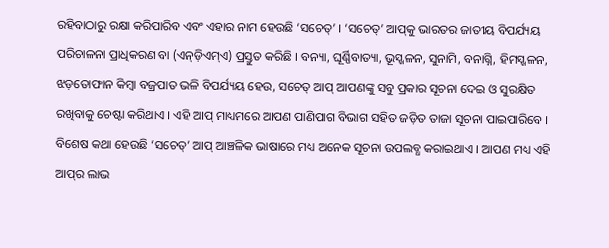ରହିବାଠାରୁ ରକ୍ଷା କରିପାରିବ ଏବଂ ଏହାର ନାମ ହେଉଛି ‘ସଚେତ୍’ । ‘ସଚେତ୍’ ଆପ୍‌କୁ ଭାରତର ଜାତୀୟ ବିପର୍ଯ୍ୟୟ ପରିଚାଳନା ପ୍ରାଧିକରଣ ବା (ଏନ୍‌ଡ଼ିଏମ୍ଏ) ପ୍ରସ୍ତୁତ କରିଛି । ବନ୍ୟା, ଘୂର୍ଣ୍ଣିବାତ୍ୟା, ଭୂସ୍ଖଳନ, ସୁନାମି, ବନାଗ୍ନି, ହିମସ୍ଖଳନ, ଝଡ଼ତୋଫାନ କିମ୍ବା ବଜ୍ରପାତ ଭଳି ବିପର୍ଯ୍ୟୟ ହେଉ, ସଚେତ୍ ଆପ୍ ଆପଣଙ୍କୁ ସବୁ ପ୍ରକାର ସୂଚନା ଦେଇ ଓ ସୁରକ୍ଷିତ ରଖିବାକୁ ଚେଷ୍ଟା କରିଥାଏ । ଏହି ଆପ୍ ମାଧ୍ୟମରେ ଆପଣ ପାଣିପାଗ ବିଭାଗ ସହିତ ଜଡ଼ିତ ତାଜା ସୂଚନା ପାଇପାରିବେ । ବିଶେଷ କଥା ହେଉଛି ‘ସଚେତ୍’ ଆପ୍ ଆଞ୍ଚଳିକ ଭାଷାରେ ମଧ୍ୟ ଅନେକ ସୂଚନା ଉପଲବ୍ଧ କରାଇଥାଏ । ଆପଣ ମଧ୍ୟ ଏହି ଆପ୍‌ର ଲାଭ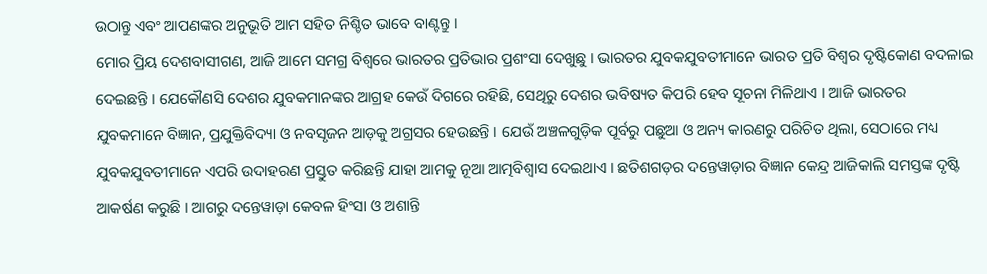ଉଠାନ୍ତୁ ଏବଂ ଆପଣଙ୍କର ଅନୁଭୂତି ଆମ ସହିତ ନିଶ୍ଚିତ ଭାବେ ବାଣ୍ଟନ୍ତୁ ।
ମୋର ପ୍ରିୟ ଦେଶବାସୀଗଣ, ଆଜି ଆମେ ସମଗ୍ର ବିଶ୍ୱରେ ଭାରତର ପ୍ରତିଭାର ପ୍ରଶଂସା ଦେଖୁଛୁ । ଭାରତର ଯୁବକଯୁବତୀମାନେ ଭାରତ ପ୍ରତି ବିଶ୍ୱର ଦୃଷ୍ଟିକୋଣ ବଦଳାଇ ଦେଇଛନ୍ତି । ଯେକୌଣସି ଦେଶର ଯୁବକମାନଙ୍କର ଆଗ୍ରହ କେଉଁ ଦିଗରେ ରହିଛି, ସେଥିରୁ ଦେଶର ଭବିଷ୍ୟତ କିପରି ହେବ ସୂଚନା ମିଳିଥାଏ । ଆଜି ଭାରତର ଯୁବକମାନେ ବିଜ୍ଞାନ, ପ୍ରଯୁକ୍ତିବିଦ୍ୟା ଓ ନବସୃଜନ ଆଡ଼କୁ ଅଗ୍ରସର ହେଉଛନ୍ତି । ଯେଉଁ ଅଞ୍ଚଳଗୁଡ଼ିକ ପୂର୍ବରୁ ପଛୁଆ ଓ ଅନ୍ୟ କାରଣରୁ ପରିଚିତ ଥିଲା, ସେଠାରେ ମଧ୍ୟ ଯୁବକଯୁବତୀମାନେ ଏପରି ଉଦାହରଣ ପ୍ରସ୍ତୁତ କରିଛନ୍ତି ଯାହା ଆମକୁ ନୂଆ ଆତ୍ମବିଶ୍ୱାସ ଦେଇଥାଏ । ଛତିଶଗଡ଼ର ଦନ୍ତେୱାଡ଼ାର ବିଜ୍ଞାନ କେନ୍ଦ୍ର ଆଜିକାଲି ସମସ୍ତଙ୍କ ଦୃଷ୍ଟି ଆକର୍ଷଣ କରୁଛି । ଆଗରୁ ଦନ୍ତେୱାଡ଼ା କେବଳ ହିଂସା ଓ ଅଶାନ୍ତି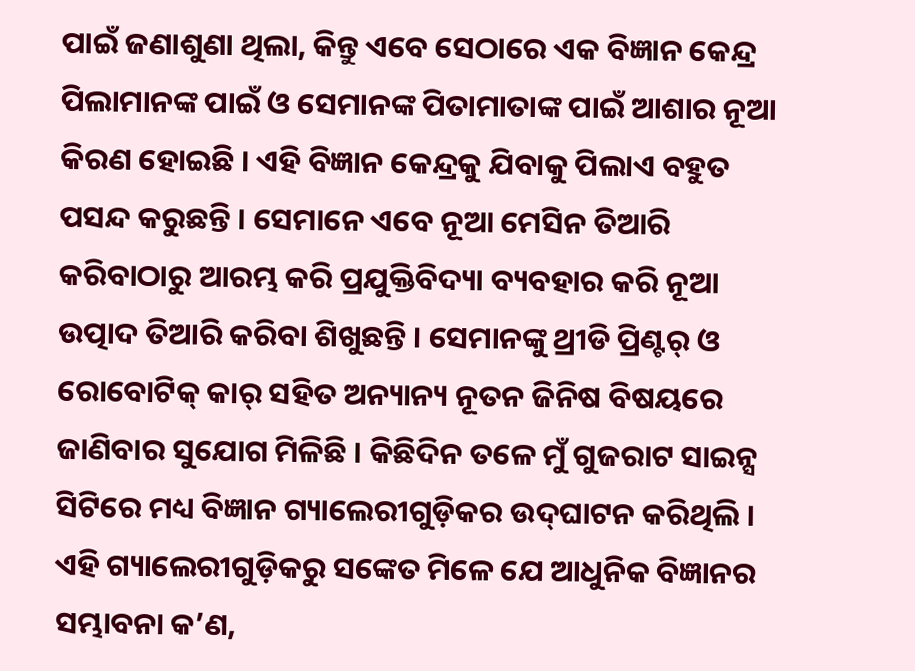ପାଇଁ ଜଣାଶୁଣା ଥିଲା, କିନ୍ତୁ ଏବେ ସେଠାରେ ଏକ ବିଜ୍ଞାନ କେନ୍ଦ୍ର ପିଲାମାନଙ୍କ ପାଇଁ ଓ ସେମାନଙ୍କ ପିତାମାତାଙ୍କ ପାଇଁ ଆଶାର ନୂଆ କିରଣ ହୋଇଛି । ଏହି ବିଜ୍ଞାନ କେନ୍ଦ୍ରକୁ ଯିବାକୁ ପିଲାଏ ବହୁତ ପସନ୍ଦ କରୁଛନ୍ତି । ସେମାନେ ଏବେ ନୂଆ ମେସିନ ତିଆରି କରିବାଠାରୁ ଆରମ୍ଭ କରି ପ୍ରଯୁକ୍ତିବିଦ୍ୟା ବ୍ୟବହାର କରି ନୂଆ ଉତ୍ପାଦ ତିଆରି କରିବା ଶିଖୁଛନ୍ତି । ସେମାନଙ୍କୁ ଥ୍ରୀଡି ପ୍ରିଣ୍ଟର୍ ଓ ରୋବୋଟିକ୍ କାର୍ ସହିତ ଅନ୍ୟାନ୍ୟ ନୂତନ ଜିନିଷ ବିଷୟରେ ଜାଣିବାର ସୁଯୋଗ ମିଳିଛି । କିଛିଦିନ ତଳେ ମୁଁ ଗୁଜରାଟ ସାଇନ୍ସ ସିଟିରେ ମଧ୍ୟ ବିଜ୍ଞାନ ଗ୍ୟାଲେରୀଗୁଡ଼ିକର ଉଦ୍‌ଘାଟନ କରିଥିଲି । ଏହି ଗ୍ୟାଲେରୀଗୁଡ଼ିକରୁ ସଙ୍କେତ ମିଳେ ଯେ ଆଧୁନିକ ବିଜ୍ଞାନର ସମ୍ଭାବନା କ’ଣ,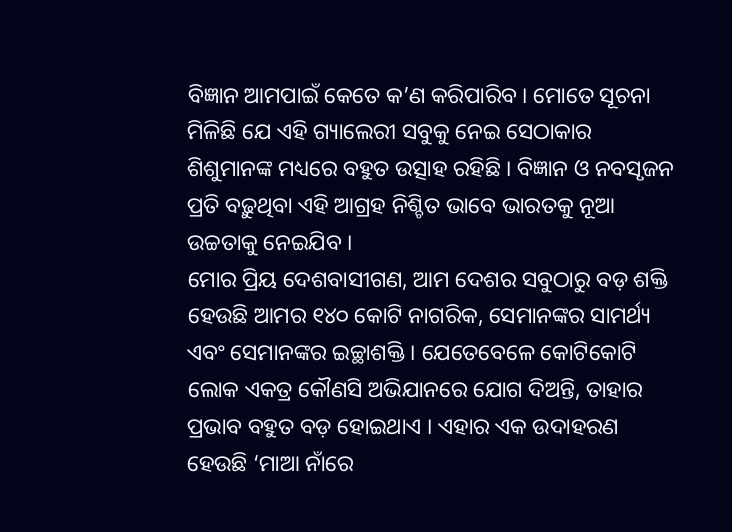ବିଜ୍ଞାନ ଆମପାଇଁ କେତେ କ’ଣ କରିପାରିବ । ମୋତେ ସୂଚନା ମିଳିଛି ଯେ ଏହି ଗ୍ୟାଲେରୀ ସବୁକୁ ନେଇ ସେଠାକାର ଶିଶୁମାନଙ୍କ ମଧ୍ୟରେ ବହୁତ ଉତ୍ସାହ ରହିଛି । ବିଜ୍ଞାନ ଓ ନବସୃଜନ ପ୍ରତି ବଢ଼ୁଥିବା ଏହି ଆଗ୍ରହ ନିଶ୍ଚିତ ଭାବେ ଭାରତକୁ ନୂଆ ଉଚ୍ଚତାକୁ ନେଇଯିବ ।
ମୋର ପ୍ରିୟ ଦେଶବାସୀଗଣ, ଆମ ଦେଶର ସବୁଠାରୁ ବଡ଼ ଶକ୍ତି ହେଉଛି ଆମର ୧୪୦ କୋଟି ନାଗରିକ, ସେମାନଙ୍କର ସାମର୍ଥ୍ୟ ଏବଂ ସେମାନଙ୍କର ଇଚ୍ଛାଶକ୍ତି । ଯେତେବେଳେ କୋଟିକୋଟି ଲୋକ ଏକତ୍ର କୌଣସି ଅଭିଯାନରେ ଯୋଗ ଦିଅନ୍ତି, ତାହାର ପ୍ରଭାବ ବହୁତ ବଡ଼ ହୋଇଥାଏ । ଏହାର ଏକ ଉଦାହରଣ ହେଉଛି ‘ମାଆ ନାଁରେ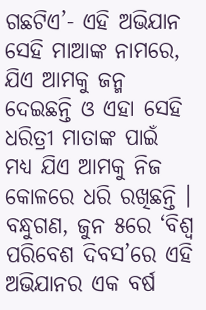ଗଛଟିଏ’- ଏହି ଅଭିଯାନ ସେହି ମାଆଙ୍କ ନାମରେ, ଯିଏ ଆମକୁ ଜନ୍ମ ଦେଇଛନ୍ତି ଓ ଏହା ସେହି ଧରିତ୍ରୀ ମାତାଙ୍କ ପାଇଁ ମଧ୍ୟ ଯିଏ ଆମକୁ ନିଜ କୋଳରେ ଧରି ରଖିଛନ୍ତି । ବନ୍ଧୁଗଣ, ଜୁନ ୫ରେ ‘ବିଶ୍ୱ ପରିବେଶ ଦିବସ’ରେ ଏହି ଅଭିଯାନର ଏକ ବର୍ଷ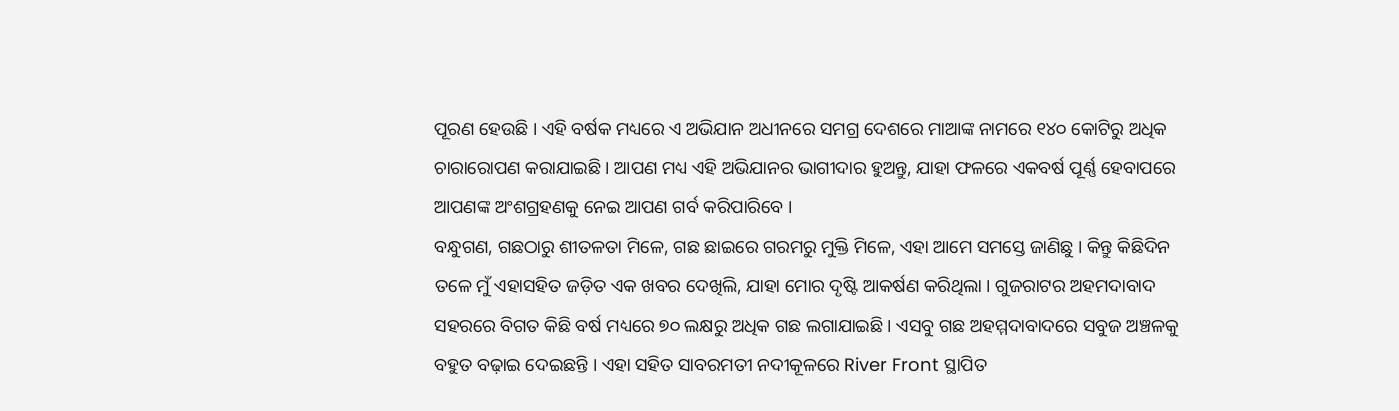ପୂରଣ ହେଉଛି । ଏହି ବର୍ଷକ ମଧ୍ୟରେ ଏ ଅଭିଯାନ ଅଧୀନରେ ସମଗ୍ର ଦେଶରେ ମାଆଙ୍କ ନାମରେ ୧୪୦ କୋଟିରୁ ଅଧିକ ଚାରାରୋପଣ କରାଯାଇଛି । ଆପଣ ମଧ୍ୟ ଏହି ଅଭିଯାନର ଭାଗୀଦାର ହୁଅନ୍ତୁ, ଯାହା ଫଳରେ ଏକବର୍ଷ ପୂର୍ଣ୍ଣ ହେବାପରେ ଆପଣଙ୍କ ଅଂଶଗ୍ରହଣକୁ ନେଇ ଆପଣ ଗର୍ବ କରିପାରିବେ ।
ବନ୍ଧୁଗଣ, ଗଛଠାରୁ ଶୀତଳତା ମିଳେ, ଗଛ ଛାଇରେ ଗରମରୁ ମୁକ୍ତି ମିଳେ, ଏହା ଆମେ ସମସ୍ତେ ଜାଣିଛୁ । କିନ୍ତୁ କିଛିଦିନ ତଳେ ମୁଁ ଏହାସହିତ ଜଡ଼ିତ ଏକ ଖବର ଦେଖିଲି, ଯାହା ମୋର ଦୃଷ୍ଟି ଆକର୍ଷଣ କରିଥିଲା । ଗୁଜରାଟର ଅହମଦାବାଦ ସହରରେ ବିଗତ କିଛି ବର୍ଷ ମଧ୍ୟରେ ୭୦ ଲକ୍ଷରୁ ଅଧିକ ଗଛ ଲଗାଯାଇଛି । ଏସବୁ ଗଛ ଅହମ୍ମଦାବାଦରେ ସବୁଜ ଅଞ୍ଚଳକୁ ବହୁତ ବଢ଼ାଇ ଦେଇଛନ୍ତି । ଏହା ସହିତ ସାବରମତୀ ନଦୀକୂଳରେ River Front ସ୍ଥାପିତ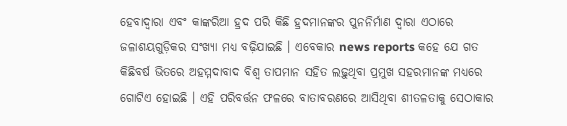ହେବାଦ୍ୱାରା ଏବଂ କାଙ୍କରିଆ ହ୍ରଦ ପରି କିଛି ହ୍ରଦମାନଙ୍କର ପୁନନିର୍ମାଣ ଦ୍ୱାରା ଏଠାରେ ଜଳାଶୟଗୁଡ଼ିକର ସଂଖ୍ୟା ମଧ୍ୟ ବଢ଼ିଯାଇଛି । ଏବେକାର news reports କହେ ଯେ ଗତ କିଛିବର୍ଷ ଭିତରେ ଅହମ୍ମଦାବାଦ ବିଶ୍ୱ ତାପମାନ ସହିତ ଲଢ଼ୁଥିବା ପ୍ରମୁଖ ସହରମାନଙ୍କ ମଧ୍ୟରେ ଗୋଟିଏ ହୋଇଛି । ଏହି ପରିବର୍ତ୍ତନ ଫଳରେ ବାତାବରଣରେ ଆସିଥିବା ଶୀତଳତାକୁ ସେଠାକାର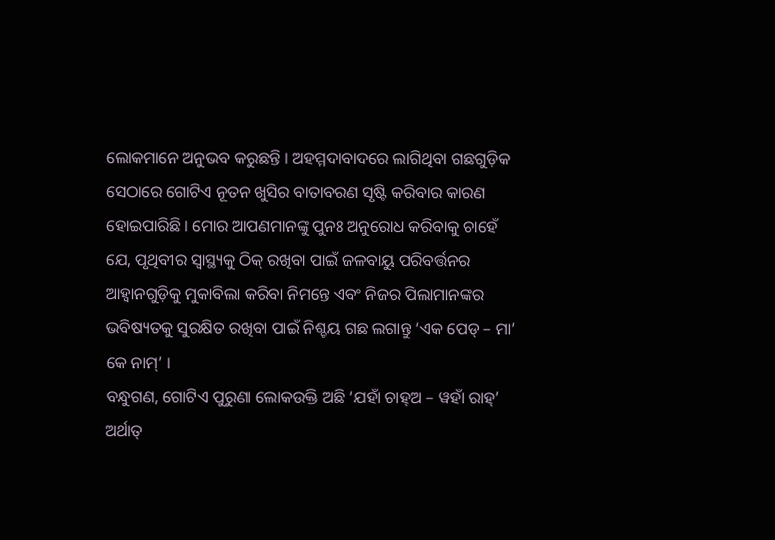ଲୋକମାନେ ଅନୁଭବ କରୁଛନ୍ତି । ଅହମ୍ମଦାବାଦରେ ଲାଗିଥିବା ଗଛଗୁଡ଼ିକ ସେଠାରେ ଗୋଟିଏ ନୂତନ ଖୁସିର ବାତାବରଣ ସୃଷ୍ଟି କରିବାର କାରଣ ହୋଇପାରିଛି । ମୋର ଆପଣମାନଙ୍କୁ ପୁନଃ ଅନୁରୋଧ କରିବାକୁ ଚାହେଁ ଯେ, ପୃଥିବୀର ସ୍ୱାସ୍ଥ୍ୟକୁ ଠିକ୍ ରଖିବା ପାଇଁ ଜଳବାୟୁ ପରିବର୍ତ୍ତନର ଆହ୍ୱାନଗୁଡ଼ିକୁ ମୁକାବିଲା କରିବା ନିମନ୍ତେ ଏବଂ ନିଜର ପିଲାମାନଙ୍କର ଭବିଷ୍ୟତକୁ ସୁରକ୍ଷିତ ରଖିବା ପାଇଁ ନିଶ୍ଚୟ ଗଛ ଲଗାନ୍ତୁ ‘ଏକ ପେଡ୍ – ମା’ କେ ନାମ୍’ ।
ବନ୍ଧୁଗଣ, ଗୋଟିଏ ପୁରୁଣା ଲୋକଉକ୍ତି ଅଛି ‘ଯହାଁ ଚାହ୍ଅ – ୱହାଁ ରାହ୍’ ଅର୍ଥାତ୍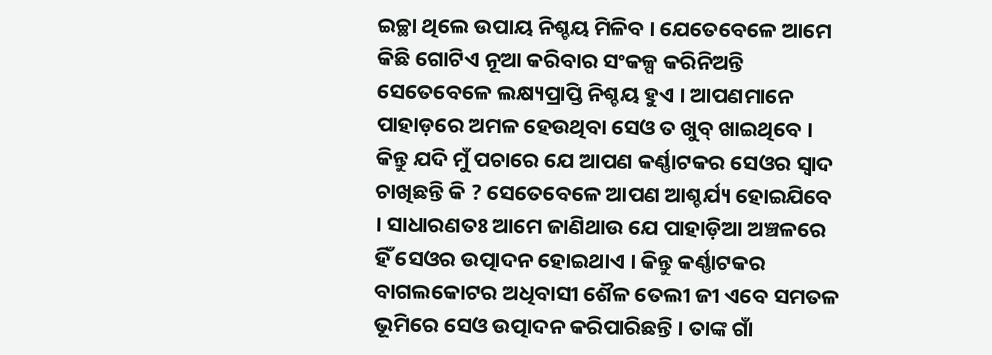ଇଚ୍ଛା ଥିଲେ ଉପାୟ ନିଶ୍ଚୟ ମିଳିବ । ଯେତେବେଳେ ଆମେ କିଛି ଗୋଟିଏ ନୂଆ କରିବାର ସଂକଳ୍ପ କରିନିଅନ୍ତି ସେତେବେଳେ ଲକ୍ଷ୍ୟପ୍ରାପ୍ତି ନିଶ୍ଚୟ ହୁଏ । ଆପଣମାନେ ପାହାଡ଼ରେ ଅମଳ ହେଉଥିବା ସେଓ ତ ଖୁବ୍ ଖାଇଥିବେ । କିନ୍ତୁ ଯଦି ମୁଁ ପଚାରେ ଯେ ଆପଣ କର୍ଣ୍ଣାଟକର ସେଓର ସ୍ୱାଦ ଚାଖିଛନ୍ତି କି ? ସେତେବେଳେ ଆପଣ ଆଶ୍ଚର୍ଯ୍ୟ ହୋଇଯିବେ । ସାଧାରଣତଃ ଆମେ ଜାଣିଥାଉ ଯେ ପାହାଡ଼ିଆ ଅଞ୍ଚଳରେ ହିଁ ସେଓର ଉତ୍ପାଦନ ହୋଇଥାଏ । କିନ୍ତୁ କର୍ଣ୍ଣାଟକର ବାଗଲକୋଟର ଅଧିବାସୀ ଶୈଳ ତେଲୀ ଜୀ ଏବେ ସମତଳ ଭୂମିରେ ସେଓ ଉତ୍ପାଦନ କରିପାରିଛନ୍ତି । ତାଙ୍କ ଗାଁ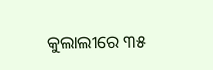କୁଲାଲୀରେ ୩୫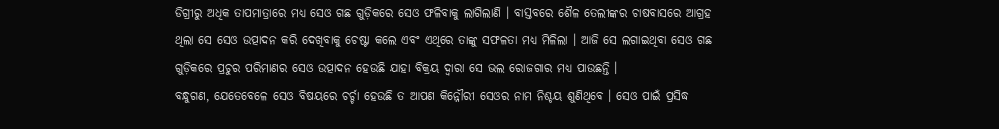ଡିଗ୍ରୀରୁ ଅଧିକ ତାପମାତ୍ରାରେ ମଧ୍ୟ ସେଓ ଗଛ ଗୁଡ଼ିକରେ ସେଓ ଫଳିବାକୁ ଲାଗିଲାଣି । ବାସ୍ତବରେ ଶୈଳ ତେଲୀଙ୍କର ଚାଷବାସରେ ଆଗ୍ରହ ଥିଲା ସେ ସେଓ ଉତ୍ପାଦନ କରି ଦେଖିବାକୁ ଚେଷ୍ଟା କଲେ ଏବଂ ଏଥିରେ ତାଙ୍କୁ ସଫଳତା ମଧ୍ୟ ମିଳିଲା । ଆଜି ସେ ଲଗାଇଥିବା ସେଓ ଗଛ ଗୁଡ଼ିକରେ ପ୍ରଚୁର ପରିମାଣର ସେଓ ଉତ୍ପାଦନ ହେଉଛି ଯାହା ବିକ୍ରୟ ଦ୍ୱାରା ସେ ଭଲ ରୋଜଗାର ମଧ୍ୟ ପାଉଛନ୍ତି ।
ବନ୍ଧୁଗଣ, ଯେତେବେଳେ ସେଓ ବିଷୟରେ ଚର୍ଚ୍ଚା ହେଉଛି ତ ଆପଣ କିନ୍ନୌରୀ ସେଓର ନାମ ନିଶ୍ଚୟ ଶୁଣିଥିବେ । ସେଓ ପାଇଁ ପ୍ରସିଦ୍ଧ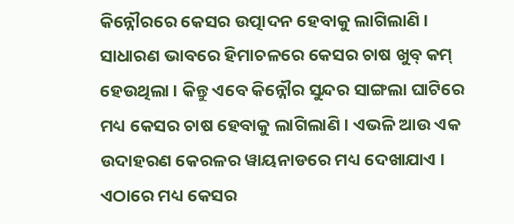କିନ୍ନୌରରେ କେସର ଉତ୍ପାଦନ ହେବାକୁ ଲାଗିଲାଣି । ସାଧାରଣ ଭାବରେ ହିମାଚଳରେ କେସର ଚାଷ ଖୁବ୍ କମ୍ ହେଉଥିଲା । କିନ୍ତୁ ଏବେ କିନ୍ନୌର ସୁନ୍ଦର ସାଙ୍ଗଲା ଘାଟିରେ ମଧ୍ୟ କେସର ଚାଷ ହେବାକୁ ଲାଗିଲାଣି । ଏଭଳି ଆଉ ଏକ ଉଦାହରଣ କେରଳର ୱାୟନାଡରେ ମଧ୍ୟ ଦେଖାଯାଏ । ଏଠାରେ ମଧ୍ୟ କେସର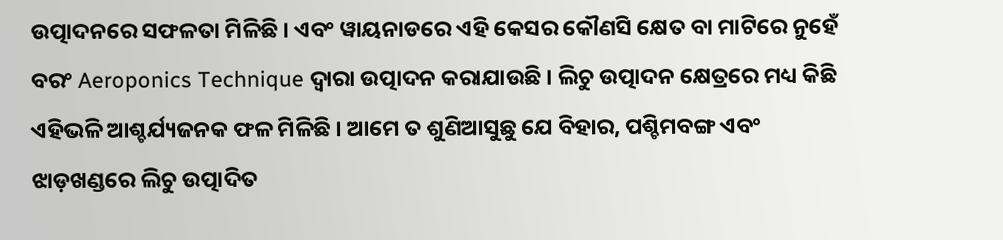ଉତ୍ପାଦନରେ ସଫଳତା ମିଳିଛି । ଏବଂ ୱାୟନାଡରେ ଏହି କେସର କୌଣସି କ୍ଷେତ ବା ମାଟିରେ ନୁହେଁ ବରଂ Aeroponics Technique ଦ୍ୱାରା ଉତ୍ପାଦନ କରାଯାଉଛି । ଲିଚୁ ଉତ୍ପାଦନ କ୍ଷେତ୍ରରେ ମଧ୍ୟ କିଛି ଏହିଭଳି ଆଶ୍ଚର୍ଯ୍ୟଜନକ ଫଳ ମିଳିଛି । ଆମେ ତ ଶୁଣିଆସୁଛୁ ଯେ ବିହାର, ପଶ୍ଚିମବଙ୍ଗ ଏବଂ ଝାଡ଼ଖଣ୍ଡରେ ଲିଚୁ ଉତ୍ପାଦିତ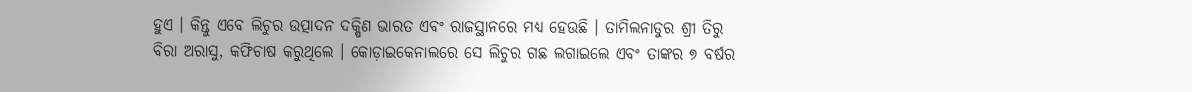ହୁଏ । କିନ୍ତୁ ଏବେ ଲିଚୁର ଉତ୍ପାଦନ ଦକ୍ଷିଣ ଭାରତ ଏବଂ ରାଜସ୍ଥାନରେ ମଧ୍ୟ ହେଉଛି । ତାମିଲନାଡୁର ଶ୍ରୀ ତିରୁ ବିରା ଅରାସୁ, କଫିଚାଷ କରୁଥିଲେ । କୋଡ଼ାଇକେନାଲରେ ସେ ଲିଚୁର ଗଛ ଲଗାଇଲେ ଏବଂ ତାଙ୍କର ୭ ବର୍ଷର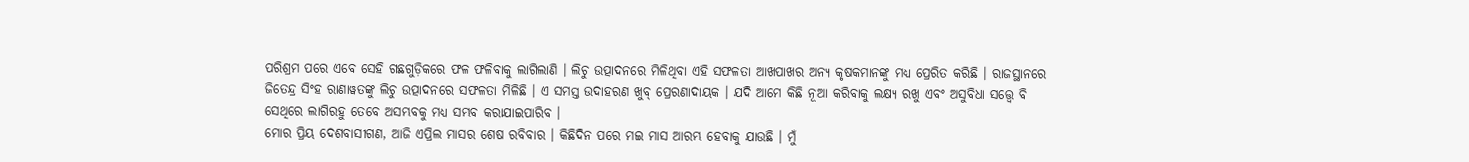ପରିଶ୍ରମ ପରେ ଏବେ ସେହି ଗଛଗୁଡ଼ିକରେ ଫଳ ଫଳିବାକୁ ଲାଗିଲାଣି । ଲିଚୁ ଉତ୍ପାଦନରେ ମିଳିଥିବା ଏହି ସଫଳତା ଆଖପାଖର ଅନ୍ୟ କୃଷକମାନଙ୍କୁ ମଧ୍ୟ ପ୍ରେରିତ କରିଛି । ରାଜସ୍ଥାନରେ ଜିତେନ୍ଦ୍ର ସିଂହ ରାଣାୱତଙ୍କୁ ଲିଚୁ ଉତ୍ପାଦନରେ ସଫଳତା ମିଳିଛି । ଏ ସମସ୍ତ ଉଦାହରଣ ଖୁବ୍ ପ୍ରେରଣାଦାୟକ । ଯଦି ଆମେ କିଛି ନୂଆ କରିବାକୁ ଲକ୍ଷ୍ୟ ରଖୁ ଏବଂ ଅସୁବିଧା ସତ୍ତ୍ୱେ ବି ସେଥିରେ ଲାଗିରହୁ ତେବେ ଅସମ୍ଭବକୁ ମଧ୍ୟ ସମ୍ଭବ କରାଯାଇପାରିବ ।
ମୋର ପ୍ରିୟ ଦେଶବାସୀଗଣ, ଆଜି ଏପ୍ରିଲ ମାସର ଶେଷ ରବିବାର । କିଛିଦିନ ପରେ ମଇ ମାସ ଆରମ୍ଭ ହେବାକୁ ଯାଉଛି । ମୁଁ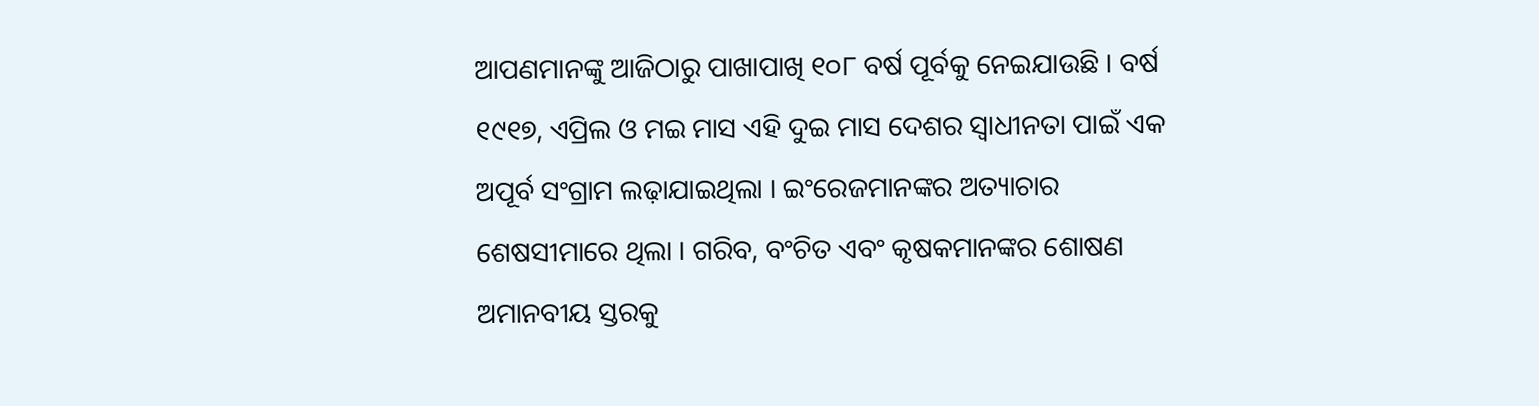ଆପଣମାନଙ୍କୁ ଆଜିଠାରୁ ପାଖାପାଖି ୧୦୮ ବର୍ଷ ପୂର୍ବକୁ ନେଇଯାଉଛି । ବର୍ଷ ୧୯୧୭, ଏପ୍ରିଲ ଓ ମଇ ମାସ ଏହି ଦୁଇ ମାସ ଦେଶର ସ୍ୱାଧୀନତା ପାଇଁ ଏକ ଅପୂର୍ବ ସଂଗ୍ରାମ ଲଢ଼ାଯାଇଥିଲା । ଇଂରେଜମାନଙ୍କର ଅତ୍ୟାଚାର ଶେଷସୀମାରେ ଥିଲା । ଗରିବ, ବଂଚିତ ଏବଂ କୃଷକମାନଙ୍କର ଶୋଷଣ ଅମାନବୀୟ ସ୍ତରକୁ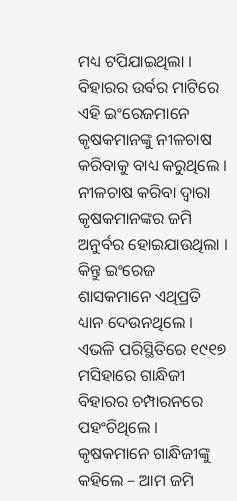ମଧ୍ୟ ଟପିଯାଇଥିଲା । ବିହାରର ଉର୍ବର ମାଟିରେ ଏହି ଇଂରେଜମାନେ କୃଷକମାନଙ୍କୁ ନୀଳଚାଷ କରିବାକୁ ବାଧ୍ୟ କରୁଥିଲେ । ନୀଳଚାଷ କରିବା ଦ୍ୱାରା କୃଷକମାନଙ୍କର ଜମି ଅନୁର୍ବର ହୋଇଯାଉଥିଲା । କିନ୍ତୁ ଇଂରେଜ ଶାସକମାନେ ଏଥିପ୍ରତି ଧ୍ୟାନ ଦେଉନଥିଲେ । ଏଭଳି ପରିସ୍ଥିତିରେ ୧୯୧୭ ମସିହାରେ ଗାନ୍ଧିଜୀ ବିହାରର ଚମ୍ପାରନରେ ପହଂଚିଥିଲେ । କୃଷକମାନେ ଗାନ୍ଧିଜୀଙ୍କୁ କହିଲେ – ଆମ ଜମି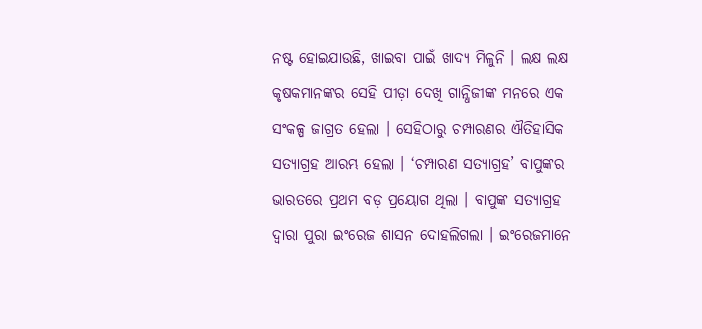ନଷ୍ଟ ହୋଇଯାଉଛି, ଖାଇବା ପାଇଁ ଖାଦ୍ୟ ମିଳୁନି । ଲକ୍ଷ ଲକ୍ଷ କୃଷକମାନଙ୍କର ସେହି ପୀଡ଼ା ଦେଖି ଗାନ୍ଧିଜୀଙ୍କ ମନରେ ଏକ ସଂକଳ୍ପ ଜାଗ୍ରତ ହେଲା । ସେହିଠାରୁ ଚମ୍ପାରଣର ଐତିହାସିକ ସତ୍ୟାଗ୍ରହ ଆରମ୍ଭ ହେଲା । ‘ଚମ୍ପାରଣ ସତ୍ୟାଗ୍ରହ’ ବାପୁଙ୍କର ଭାରତରେ ପ୍ରଥମ ବଡ଼ ପ୍ରୟୋଗ ଥିଲା । ବାପୁଙ୍କ ସତ୍ୟାଗ୍ରହ ଦ୍ୱାରା ପୁରା ଇଂରେଜ ଶାସନ ଦୋହଲିଗଲା । ଇଂରେଜମାନେ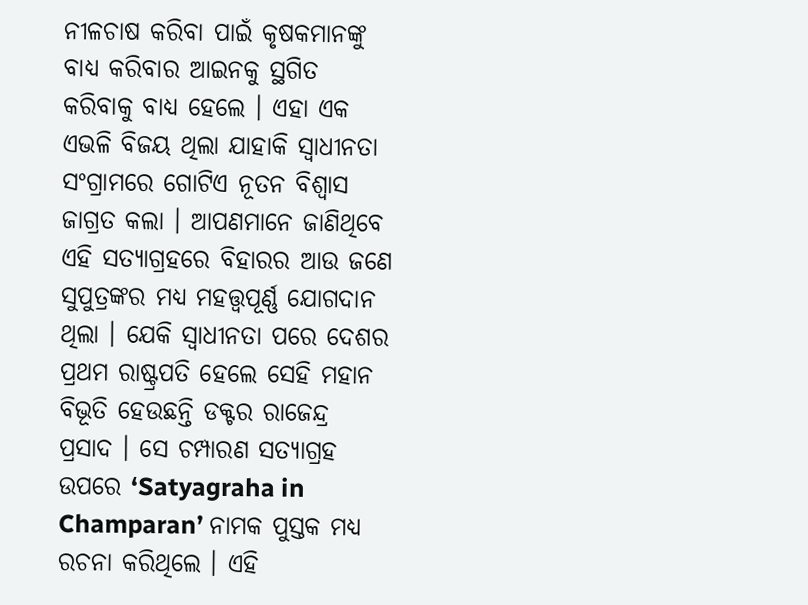ନୀଳଚାଷ କରିବା ପାଇଁ କୃଷକମାନଙ୍କୁ ବାଧ୍ୟ କରିବାର ଆଇନକୁ ସ୍ଥଗିତ କରିବାକୁ ବାଧ୍ୟ ହେଲେ । ଏହା ଏକ ଏଭଳି ବିଜୟ ଥିଲା ଯାହାକି ସ୍ୱାଧୀନତା ସଂଗ୍ରାମରେ ଗୋଟିଏ ନୂତନ ବିଶ୍ୱାସ ଜାଗ୍ରତ କଲା । ଆପଣମାନେ ଜାଣିଥିବେ ଏହି ସତ୍ୟାଗ୍ରହରେ ବିହାରର ଆଉ ଜଣେ ସୁପୁତ୍ରଙ୍କର ମଧ୍ୟ ମହତ୍ତ୍ୱପୂର୍ଣ୍ଣ ଯୋଗଦାନ ଥିଲା । ଯେକି ସ୍ୱାଧୀନତା ପରେ ଦେଶର ପ୍ରଥମ ରାଷ୍ଟ୍ରପତି ହେଲେ ସେହି ମହାନ ବିଭୂତି ହେଉଛନ୍ତି ଡକ୍ଟର ରାଜେନ୍ଦ୍ର ପ୍ରସାଦ । ସେ ଚମ୍ପାରଣ ସତ୍ୟାଗ୍ରହ ଉପରେ ‘Satyagraha in Champaran’ ନାମକ ପୁସ୍ତକ ମଧ୍ୟ ରଚନା କରିଥିଲେ । ଏହି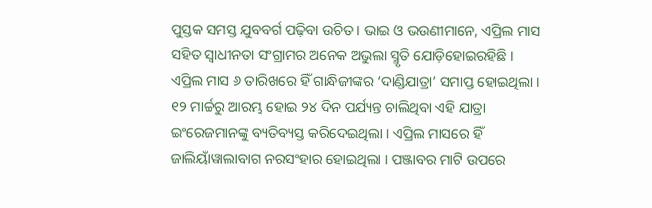ପୁସ୍ତକ ସମସ୍ତ ଯୁବବର୍ଗ ପଢ଼ିବା ଉଚିତ । ଭାଇ ଓ ଭଉଣୀମାନେ, ଏପ୍ରିଲ ମାସ ସହିତ ସ୍ୱାଧୀନତା ସଂଗ୍ରାମର ଅନେକ ଅଭୁଲା ସ୍ମୃତି ଯୋଡ଼ିହୋଇରହିଛି । ଏପ୍ରିଲ ମାସ ୬ ତାରିଖରେ ହିଁ ଗାନ୍ଧିଜୀଙ୍କର ‘ଦାଣ୍ଡିଯାତ୍ରା’ ସମାପ୍ତ ହୋଇଥିଲା । ୧୨ ମାର୍ଚ୍ଚରୁ ଆରମ୍ଭ ହୋଇ ୨୪ ଦିନ ପର୍ଯ୍ୟନ୍ତ ଚାଲିଥିବା ଏହି ଯାତ୍ରା ଇଂରେଜମାନଙ୍କୁ ବ୍ୟତିବ୍ୟସ୍ତ କରିଦେଇଥିଲା । ଏପ୍ରିଲ ମାସରେ ହିଁ ଜାଲିୟାଁୱାଲାବାଗ ନରସଂହାର ହୋଇଥିଲା । ପଞ୍ଜାବର ମାଟି ଉପରେ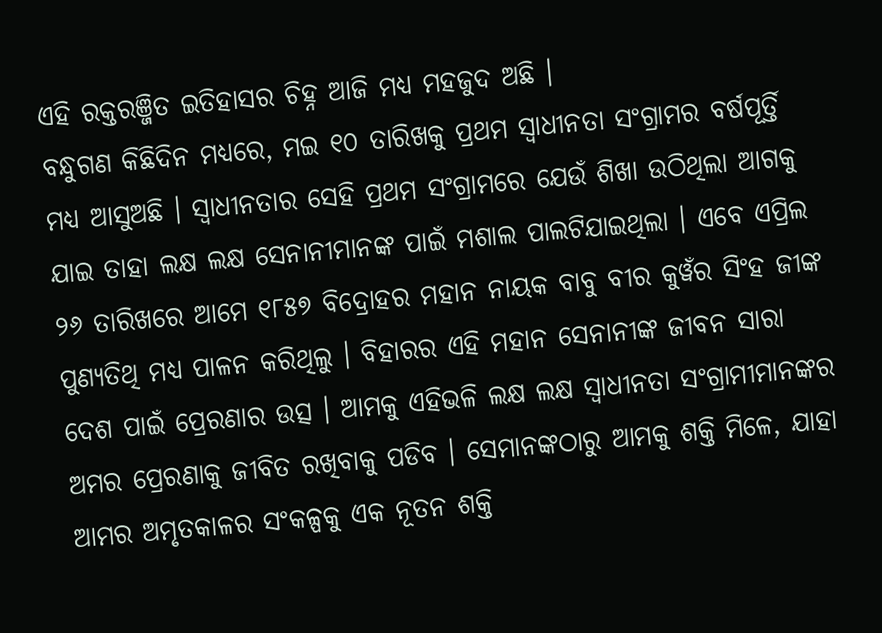ଏହି ରକ୍ତରଞ୍ଜିତ ଇତିହାସର ଚିହ୍ନ ଆଜି ମଧ୍ୟ ମହଜୁଦ ଅଛି ।
ବନ୍ଧୁଗଣ କିଛିଦିନ ମଧ୍ୟରେ, ମଇ ୧୦ ତାରିଖକୁ ପ୍ରଥମ ସ୍ୱାଧୀନତା ସଂଗ୍ରାମର ବର୍ଷପୂର୍ତ୍ତି ମଧ୍ୟ ଆସୁଅଛି । ସ୍ୱାଧୀନତାର ସେହି ପ୍ରଥମ ସଂଗ୍ରାମରେ ଯେଉଁ ଶିଖା ଉଠିଥିଲା ଆଗକୁ ଯାଇ ତାହା ଲକ୍ଷ ଲକ୍ଷ ସେନାନୀମାନଙ୍କ ପାଇଁ ମଶାଲ ପାଲଟିଯାଇଥିଲା । ଏବେ ଏପ୍ରିଲ ୨୬ ତାରିଖରେ ଆମେ ୧୮୫୭ ବିଦ୍ରୋହର ମହାନ ନାୟକ ବାବୁ ବୀର କୁୱଁର ସିଂହ ଜୀଙ୍କ ପୁଣ୍ୟତିଥି ମଧ୍ୟ ପାଳନ କରିଥିଲୁ । ବିହାରର ଏହି ମହାନ ସେନାନୀଙ୍କ ଜୀବନ ସାରା ଦେଶ ପାଇଁ ପ୍ରେରଣାର ଉତ୍ସ । ଆମକୁ ଏହିଭଳି ଲକ୍ଷ ଲକ୍ଷ ସ୍ୱାଧୀନତା ସଂଗ୍ରାମୀମାନଙ୍କର ଅମର ପ୍ରେରଣାକୁ ଜୀବିତ ରଖିବାକୁ ପଡିବ । ସେମାନଙ୍କଠାରୁ ଆମକୁ ଶକ୍ତି ମିଳେ, ଯାହା ଆମର ଅମୃତକାଳର ସଂକଳ୍ପକୁ ଏକ ନୂତନ ଶକ୍ତି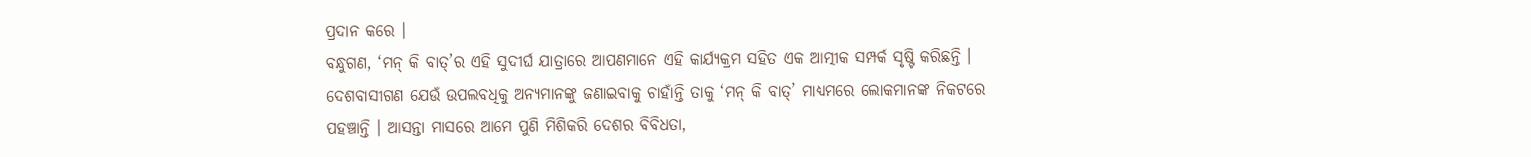ପ୍ରଦାନ କରେ ।
ବନ୍ଧୁଗଣ, ‘ମନ୍ କି ବାତ୍’ର ଏହି ସୁଦୀର୍ଘ ଯାତ୍ରାରେ ଆପଣମାନେ ଏହି କାର୍ଯ୍ୟକ୍ରମ ସହିତ ଏକ ଆତ୍ମୀକ ସମ୍ପର୍କ ସୃଷ୍ଟି କରିଛନ୍ତି । ଦେଶବାସୀଗଣ ଯେଉଁ ଉପଲବଧିକୁ ଅନ୍ୟମାନଙ୍କୁ ଜଣାଇବାକୁ ଚାହାଁନ୍ତି ତାକୁ ‘ମନ୍ କି ବାତ୍’ ମାଧ୍ୟମରେ ଲୋକମାନଙ୍କ ନିକଟରେ ପହଞ୍ଚାନ୍ତି । ଆସନ୍ତା ମାସରେ ଆମେ ପୁଣି ମିଶିକରି ଦେଶର ବିବିଧତା,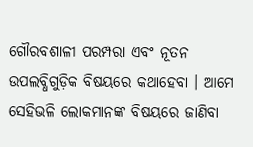ଗୌରବଶାଳୀ ପରମ୍ପରା ଏବଂ ନୂତନ ଉପଲବ୍ଧିଗୁଡ଼ିକ ବିଷୟରେ କଥାହେବା । ଆମେ ସେହିଭଳି ଲୋକମାନଙ୍କ ବିଷୟରେ ଜାଣିବା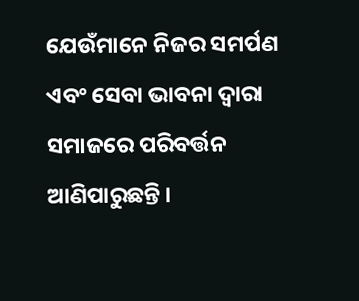ଯେଉଁମାନେ ନିଜର ସମର୍ପଣ ଏବଂ ସେବା ଭାବନା ଦ୍ୱାରା ସମାଜରେ ପରିବର୍ତ୍ତନ ଆଣିପାରୁଛନ୍ତି ।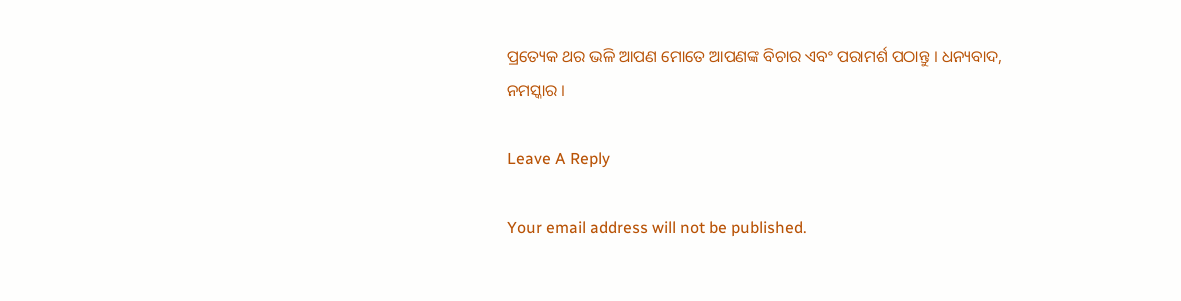ପ୍ରତ୍ୟେକ ଥର ଭଳି ଆପଣ ମୋତେ ଆପଣଙ୍କ ବିଚାର ଏବଂ ପରାମର୍ଶ ପଠାନ୍ତୁ । ଧନ୍ୟବାଦ, ନମସ୍କାର ।

Leave A Reply

Your email address will not be published.